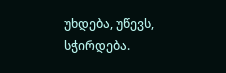უხდება, უწევს, სჭირდება.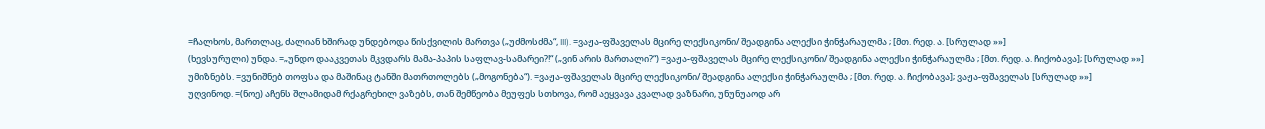=ჩალხოს, მართლაც, ძალიან ხშირად უნდებოდა წისქვილის მართვა („უძმოსძმა“, III). =ვაჟა-ფშაველას მცირე ლექსიკონი/ შეადგინა ალექსი ჭინჭარაულმა ; [მთ. რედ. ა. [სრულად »»]
(ხევსურული) უნდა. =„უნდო დააკვეთას მკვდარს მამა-პაპის საფლავ-სამარეი?!“ („ვინ არის მართალი?“) =ვაჟა-ფშაველას მცირე ლექსიკონი/ შეადგინა ალექსი ჭინჭარაულმა ; [მთ. რედ. ა. ჩიქობავა]; [სრულად »»]
უმიზნებს. =ვუნიშნებ თოფსა და მაშინაც ტანში მათრთოლებს („მოგონება“). =ვაჟა-ფშაველას მცირე ლექსიკონი/ შეადგინა ალექსი ჭინჭარაულმა ; [მთ. რედ. ა. ჩიქობავა]; ვაჟა-ფშაველას [სრულად »»]
უღვინოდ. =(ნოე) აჩენს შლამიდამ რქაგრეხილ ვაზებს, თან შემწეობა მეუფეს სთხოვა, რომ აეყვავა კვალად ვაზნარი, უნუნუაოდ არ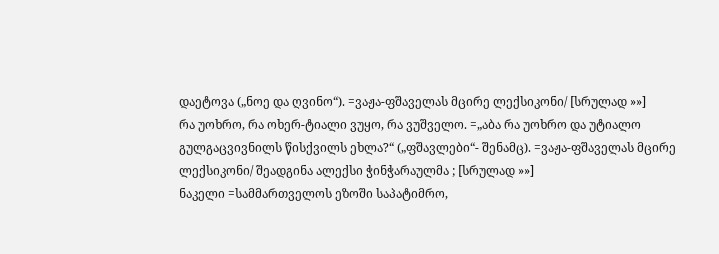დაეტოვა („ნოე და ღვინო“). =ვაჟა-ფშაველას მცირე ლექსიკონი/ [სრულად »»]
რა უოხრო, რა ოხერ-ტიალი ვუყო, რა ვუშველო. =„აბა რა უოხრო და უტიალო გულგაცვივნილს წისქვილს ეხლა?“ („ფშავლები“- შენამც). =ვაჟა-ფშაველას მცირე ლექსიკონი/ შეადგინა ალექსი ჭინჭარაულმა ; [სრულად »»]
ნაკელი =სამმართველოს ეზოში საპატიმრო,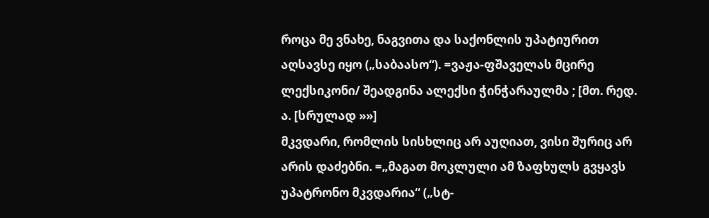როცა მე ვნახე, ნაგვითა და საქონლის უპატიურით აღსავსე იყო („საბაასო“). =ვაჟა-ფშაველას მცირე ლექსიკონი/ შეადგინა ალექსი ჭინჭარაულმა ; [მთ. რედ. ა. [სრულად »»]
მკვდარი, რომლის სისხლიც არ აუღიათ, ვისი შურიც არ არის დაძებნი. =„მაგათ მოკლული ამ ზაფხულს გვყავს უპატრონო მკვდარია“ („სტ-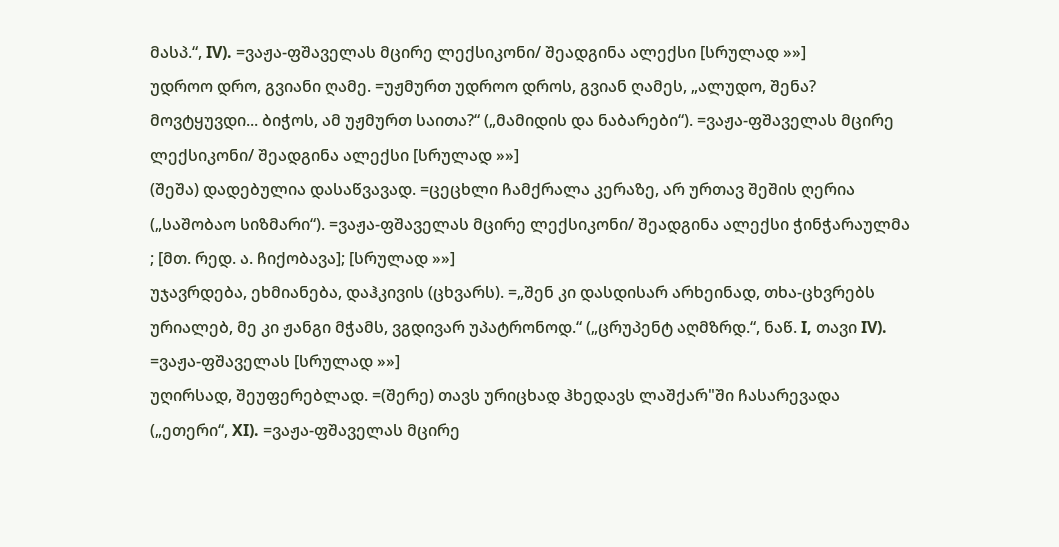მასპ.“, IV). =ვაჟა-ფშაველას მცირე ლექსიკონი/ შეადგინა ალექსი [სრულად »»]
უდროო დრო, გვიანი ღამე. =უჟმურთ უდროო დროს, გვიან ღამეს, „ალუდო, შენა? მოვტყუვდი... ბიჭოს, ამ უჟმურთ საითა?“ („მამიდის და ნაბარები“). =ვაჟა-ფშაველას მცირე ლექსიკონი/ შეადგინა ალექსი [სრულად »»]
(შეშა) დადებულია დასაწვავად. =ცეცხლი ჩამქრალა კერაზე, არ ურთავ შეშის ღერია („საშობაო სიზმარი“). =ვაჟა-ფშაველას მცირე ლექსიკონი/ შეადგინა ალექსი ჭინჭარაულმა ; [მთ. რედ. ა. ჩიქობავა]; [სრულად »»]
უჯავრდება, ეხმიანება, დაჰკივის (ცხვარს). =„შენ კი დასდისარ არხეინად, თხა-ცხვრებს ურიალებ, მე კი ჟანგი მჭამს, ვგდივარ უპატრონოდ.“ („ცრუპენტ აღმზრდ.“, ნაწ. I, თავი IV). =ვაჟა-ფშაველას [სრულად »»]
უღირსად, შეუფერებლად. =(შერე) თავს ურიცხად ჰხედავს ლაშქარ"ში ჩასარევადა („ეთერი“, XI). =ვაჟა-ფშაველას მცირე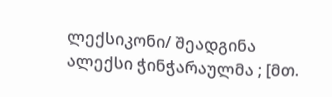ლექსიკონი/ შეადგინა ალექსი ჭინჭარაულმა ; [მთ.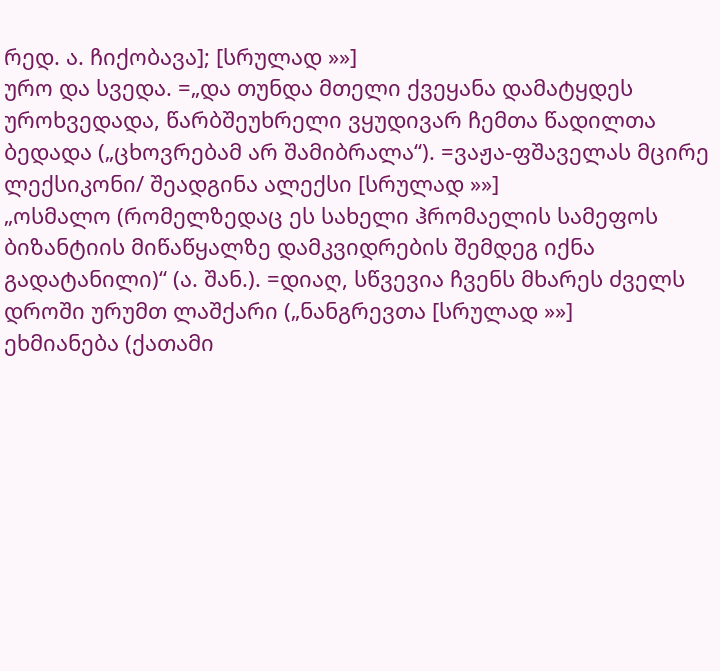რედ. ა. ჩიქობავა]; [სრულად »»]
ურო და სვედა. =„და თუნდა მთელი ქვეყანა დამატყდეს უროხვედადა, წარბშეუხრელი ვყუდივარ ჩემთა წადილთა ბედადა („ცხოვრებამ არ შამიბრალა“). =ვაჟა-ფშაველას მცირე ლექსიკონი/ შეადგინა ალექსი [სრულად »»]
„ოსმალო (რომელზედაც ეს სახელი ჰრომაელის სამეფოს ბიზანტიის მიწაწყალზე დამკვიდრების შემდეგ იქნა გადატანილი)“ (ა. შან.). =დიაღ, სწვევია ჩვენს მხარეს ძველს დროში ურუმთ ლაშქარი („ნანგრევთა [სრულად »»]
ეხმიანება (ქათამი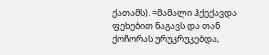ქათამს). =მამალი ჰქექავდა ფეხებით ნაგავს და თან ქოჩორას ურუკრუკებდა,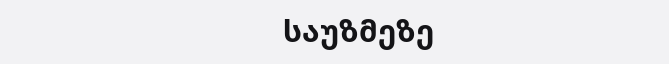საუზმეზე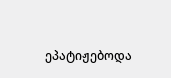ეპატიჟებოდა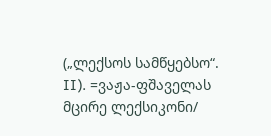(„ლექსოს სამწყებსო“. II). =ვაჟა-ფშაველას მცირე ლექსიკონი/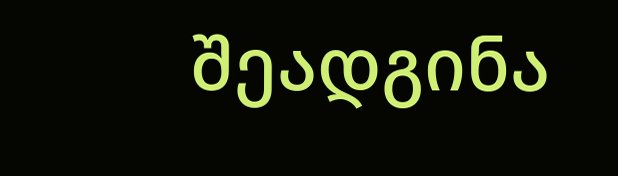შეადგინა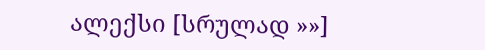ალექსი [სრულად »»]